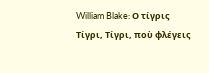William Blake: Ο τίγρις
Τίγρι, Τίγρι, ποὺ φλέγεις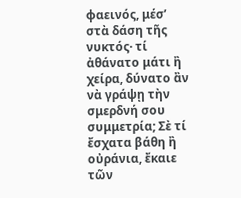φαεινός, μέσ’ στὰ δάση τῆς νυκτός· τί ἀθάνατο μάτι ἢ χείρα, δύνατο ἂν νὰ γράψῃ τὴν σμερδνή σου συμμετρία; Σὲ τί ἔσχατα βάθη ἢ οὐράνια, ἔκαιε τῶν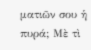ματιῶν σου ἡ πυρά; Μὲ τὶ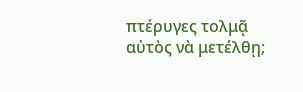πτέρυγες τολμᾷ αὐτὸς νὰ μετέλθῃ;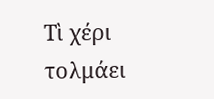Τὶ χέρι τολμάει